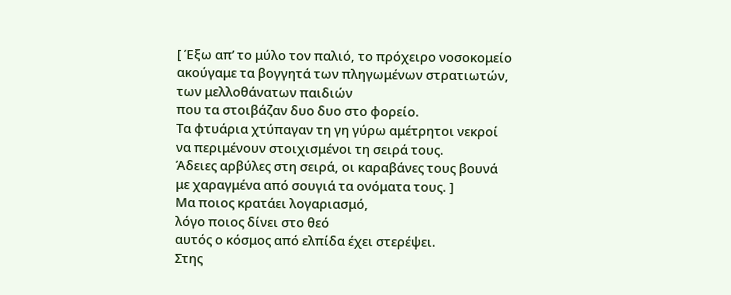[ Έξω απ’ το μύλο τον παλιό, το πρόχειρο νοσοκομείο
ακούγαμε τα βογγητά των πληγωμένων στρατιωτών,
των μελλοθάνατων παιδιών
που τα στοιβάζαν δυο δυο στο φορείο.
Τα φτυάρια χτύπαγαν τη γη γύρω αμέτρητοι νεκροί
να περιμένουν στοιχισμένοι τη σειρά τους.
Άδειες αρβύλες στη σειρά, οι καραβάνες τους βουνά
με χαραγμένα από σουγιά τα ονόματα τους. ]
Μα ποιος κρατάει λογαριασμό,
λόγο ποιος δίνει στο θεό
αυτός ο κόσμος από ελπίδα έχει στερέψει.
Στης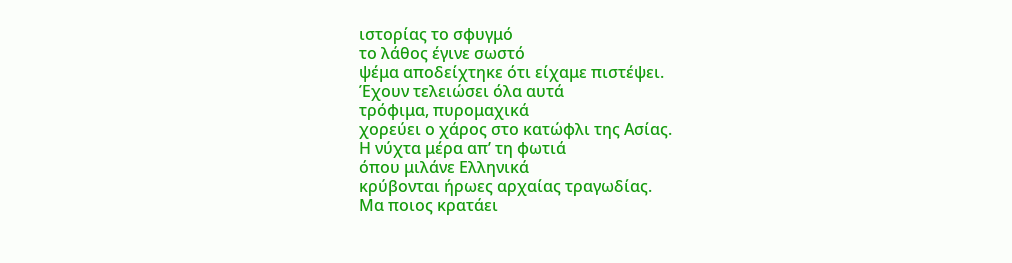ιστορίας το σφυγμό
το λάθος έγινε σωστό
ψέμα αποδείχτηκε ότι είχαμε πιστέψει.
Έχουν τελειώσει όλα αυτά
τρόφιμα, πυρομαχικά
χορεύει ο χάρος στο κατώφλι της Ασίας.
Η νύχτα μέρα απ’ τη φωτιά
όπου μιλάνε Ελληνικά
κρύβονται ήρωες αρχαίας τραγωδίας.
Μα ποιος κρατάει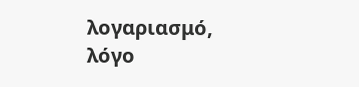λογαριασμό,
λόγο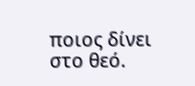ποιος δίνει στο θεό.